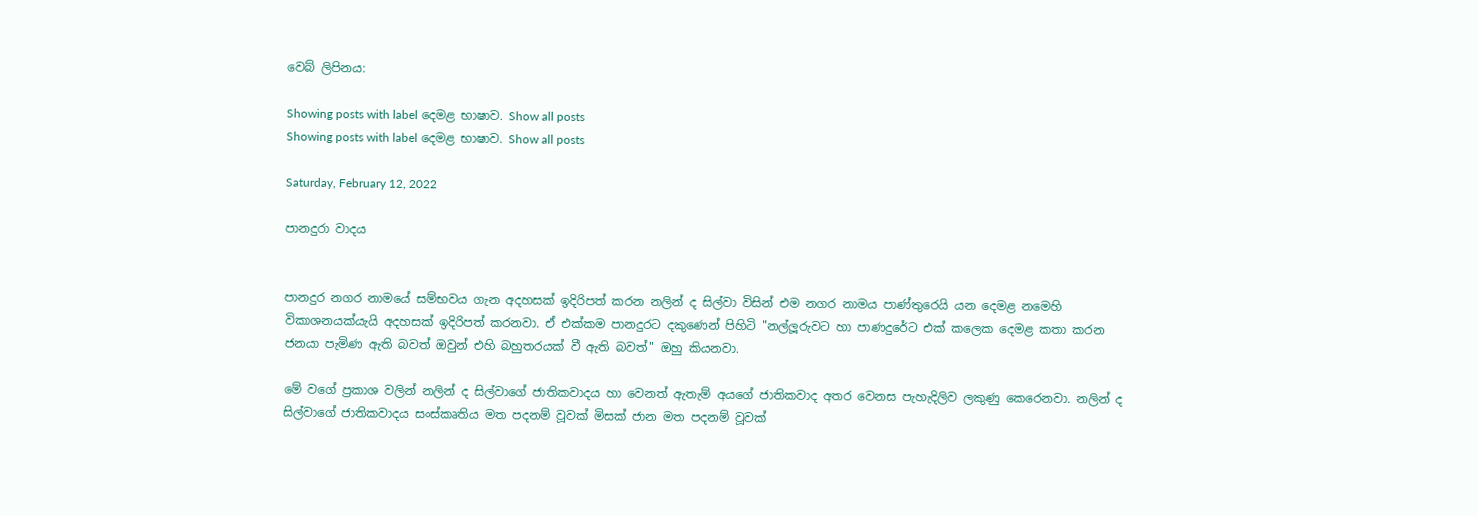වෙබ් ලිපිනය:

Showing posts with label දෙමළ භාෂාව. Show all posts
Showing posts with label දෙමළ භාෂාව. Show all posts

Saturday, February 12, 2022

පානදුරා වාදය


පානදුර නගර නාමයේ සම්භවය ගැන අදහසක් ඉදිරිපත් කරන නලින් ද සිල්වා විසින් එම නගර නාමය පාණ්තුරෙයි යන දෙමළ නමෙහි විකාශනයක්යැයි අදහසක් ඉදිරිපත් කරනවා. ඒ එක්කම පානදුරට දකුණෙන් පිහිටි "නල්ලූරුවට හා පාණදුරේට එක් කලෙක දෙමළ කතා කරන ජනයා පැමිණ ඇති බවත් ඔවුන් එහි බහුතරයක් වී ඇති බවත්" ඔහු කියනවා.

මේ වගේ ප්‍රකාශ වලින් නලින් ද සිල්වාගේ ජාතිකවාදය හා වෙනත් ඇතැම් අයගේ ජාතිකවාද අතර වෙනස පැහැදිලිව ලකුණු කෙරෙනවා. නලින් ද සිල්වාගේ ජාතිකවාදය සංස්කෘතිය මත පදනම් වූවක් මිසක් ජාන මත පදනම් වූවක්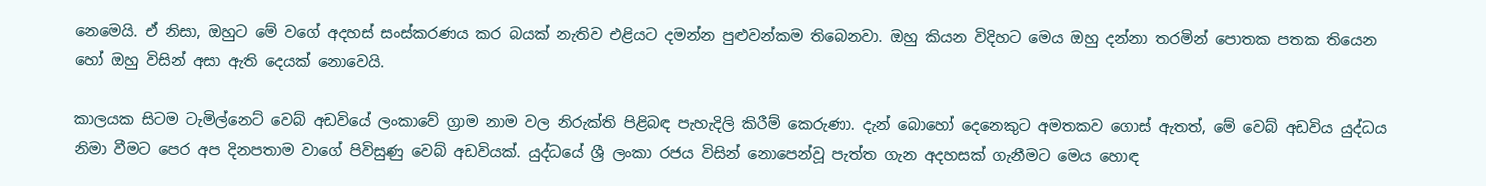නෙමෙයි. ඒ නිසා, ඔහුට මේ වගේ අදහස් සංස්කරණය කර බයක් නැතිව එළියට දමන්න පුළුවන්කම තිබෙනවා. ඔහු කියන විදිහට මෙය ඔහු දන්නා තරමින් පොතක පතක තියෙන හෝ ඔහු විසින් අසා ඇති දෙයක් නොවෙයි.

කාලයක සිටම ටැමිල්නෙට් වෙබ් අඩවියේ ලංකාවේ ග්‍රාම නාම වල නිරුක්ති පිළිබඳ පැහැදිලි කිරීම් කෙරුණා. දැන් බොහෝ දෙනෙකුට අමතකව ගොස් ඇතත්, මේ වෙබ් අඩවිය යුද්ධය නිමා වීමට පෙර අප දිනපතාම වාගේ පිවිසුණු වෙබ් අඩවියක්. යුද්ධයේ ශ්‍රී ලංකා රජය විසින් නොපෙන්වූ පැත්ත ගැන අදහසක් ගැනීමට මෙය හොඳ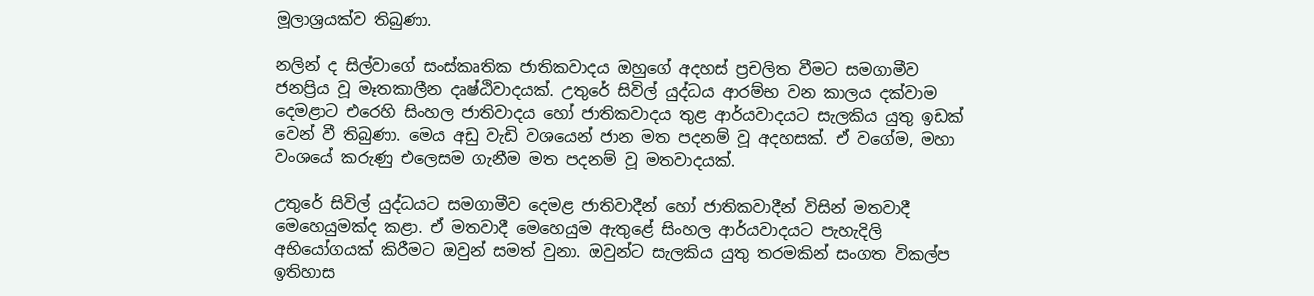මූලාශ්‍රයක්ව තිබුණා.

නලින් ද සිල්වාගේ සංස්කෘතික ජාතිකවාදය ඔහුගේ අදහස් ප්‍රචලිත වීමට සමගාමීව ජනප්‍රිය වූ මෑතකාලීන දෘෂ්ඨිවාදයක්. උතුරේ සිවිල් යුද්ධය ආරම්භ වන කාලය දක්වාම දෙමළාට එරෙහි සිංහල ජාතිවාදය හෝ ජාතිකවාදය තුළ ආර්යවාදයට සැලකිය යුතු ඉඩක් වෙන් වී තිබුණා. මෙය අඩු වැඩි වශයෙන් ජාන මත පදනම් වූ අදහසක්. ඒ වගේම, මහා වංශයේ කරුණු එලෙසම ගැනීම මත පදනම් වූ මතවාදයක්.

උතුරේ සිවිල් යුද්ධයට සමගාමීව දෙමළ ජාතිවාදීන් හෝ ජාතිකවාදීන් විසින් මතවාදී මෙහෙයුමක්ද කළා. ඒ මතවාදී මෙහෙයුම ඇතුළේ සිංහල ආර්යවාදයට පැහැදිලි අභියෝගයක් කිරීමට ඔවුන් සමත් වුනා. ඔවුන්ට සැලකිය යුතු තරමකින් සංගත විකල්ප ඉතිහාස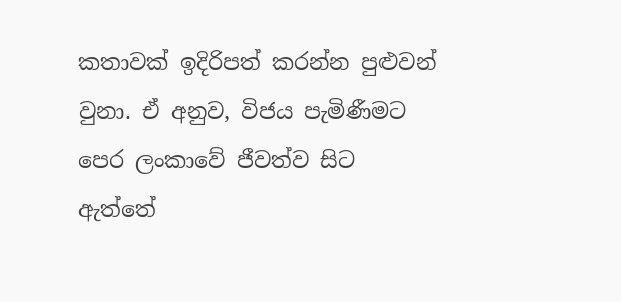කතාවක් ඉදිරිපත් කරන්න පුළුවන් වුනා. ඒ අනුව, විජය පැමිණීමට පෙර ලංකාවේ ජීවත්ව සිට ඇත්තේ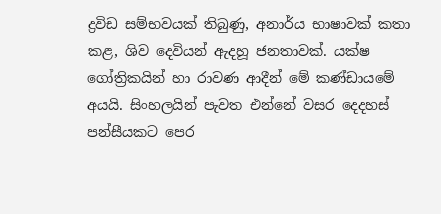ද්‍රවිඩ සම්භවයක් තිබුණු, අනාර්ය භාෂාවක් කතා කළ, ශිව දෙවියන් ඇදහූ ජනතාවක්. යක්ෂ ගෝත්‍රිකයින් හා රාවණ ආදීන් මේ කණ්ඩායමේ අයයි. සිංහලයින් පැවත එන්නේ වසර දෙදහස් පන්සීයකට පෙර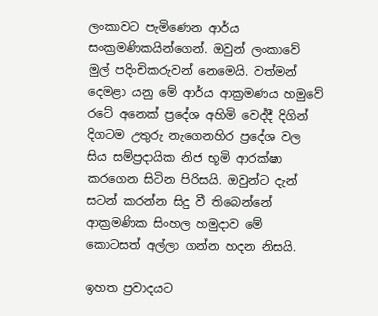ලංකාවට පැමිණෙන ආර්ය සංක්‍රමණිකයින්ගෙන්. ඔවුන් ලංකාවේ මුල් පදිංචිකරුවන් නෙමෙයි. වත්මන් දෙමළා යනු මේ ආර්ය ආක්‍රමණය හමුවේ රටේ අනෙක් ප්‍රදේශ අහිමි වෙද්දී දිගින් දිගටම උතුරු නැගෙනහිර ප්‍රදේශ වල සිය සම්ප්‍රදායික නිජ භූමි ආරක්ෂා කරගෙන සිටින පිරිසයි. ඔවුන්ට දැන් සටන් කරන්න සිදු වී තිබෙන්නේ ආක්‍රමණික සිංහල හමුදාව මේ කොටසත් අල්ලා ගන්න හදන නිසයි.

ඉහත ප්‍රවාදයට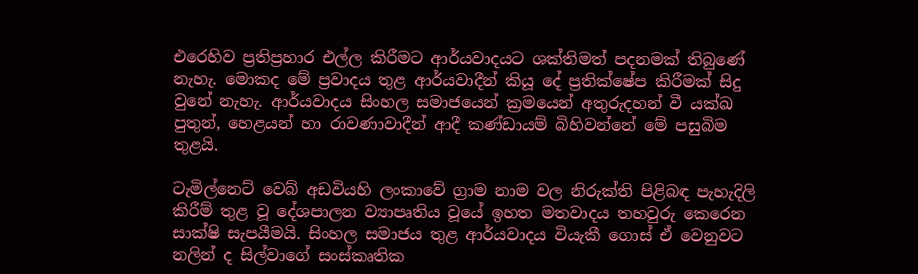එරෙහිව ප්‍රතිප්‍රහාර එල්ල කිරීමට ආර්යවාදයට ශක්තිමත් පදනමක් තිබුණේ නැහැ. මොකද මේ ප්‍රවාදය තුළ ආර්යවාදීන් කියූ දේ ප්‍රතික්ෂේප කිරීමක් සිදු වුනේ නැහැ. ආර්යවාදය සිංහල සමාජයෙන් ක්‍රමයෙන් අතුරුදහන් වී යක්ඛ පුතුන්, හෙළයන් හා රාවණාවාදීන් ආදී කණ්ඩායම් බිහිවන්නේ මේ පසුබිම තුළයි.

ටැමිල්නෙට් වෙබ් අඩවියහි ලංකාවේ ග්‍රාම නාම වල නිරුක්ති පිළිබඳ පැහැදිලි කිරීම් තුළ වූ දේශපාලන ව්‍යාපෘතිය වූයේ ඉහත මතවාදය තහවුරු කෙරෙන සාක්ෂි සැපයීමයි. සිංහල සමාජය තුළ ආර්යවාදය වියැකී ගොස් ඒ වෙනුවට නලින් ද සිල්වාගේ සංස්කෘතික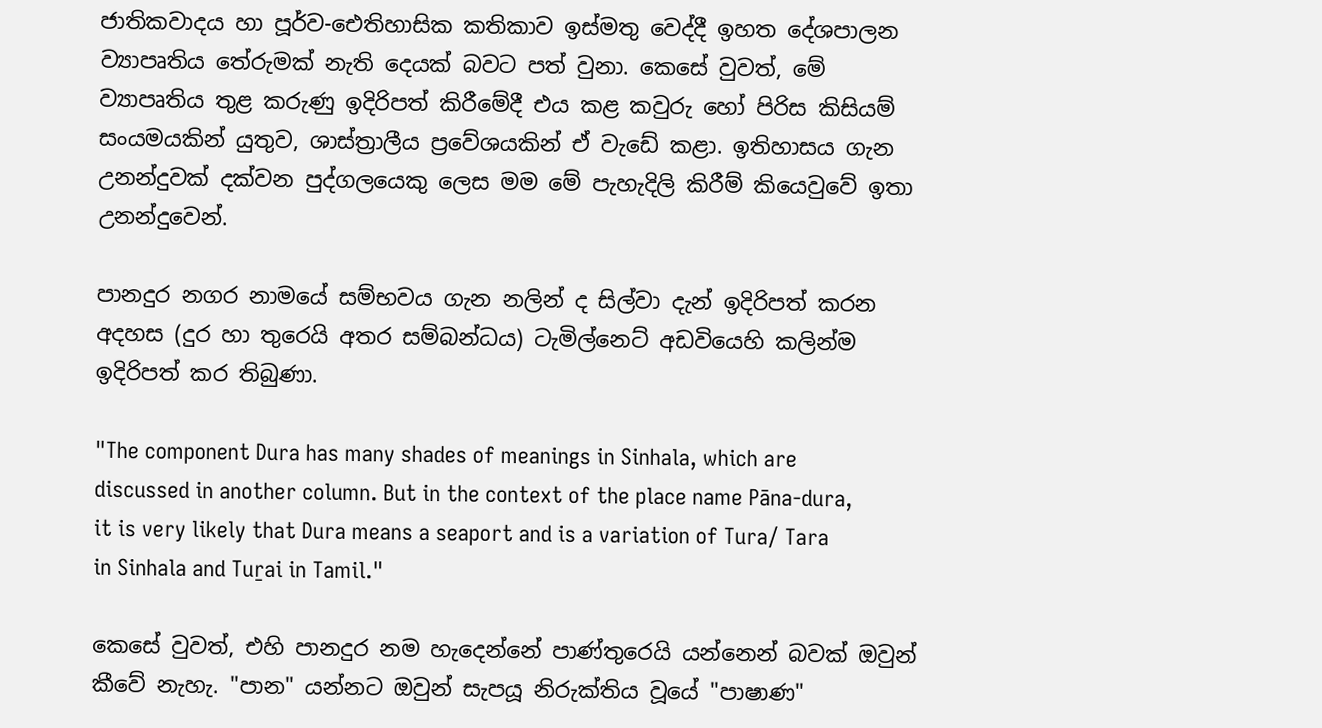ජාතිකවාදය හා පූර්ව-ඓතිහාසික කතිකාව ඉස්මතු වෙද්දී ඉහත දේශපාලන ව්‍යාපෘතිය තේරුමක් නැති දෙයක් බවට පත් වුනා. කෙසේ වුවත්, මේ ව්‍යාපෘතිය තුළ කරුණු ඉදිරිපත් කිරීමේදී එය කළ කවුරු හෝ පිරිස කිසියම් සංයමයකින් යුතුව, ශාස්ත්‍රාලීය ප්‍රවේශයකින් ඒ වැඩේ කළා. ඉතිහාසය ගැන උනන්දුවක් දක්වන පුද්ගලයෙකු ලෙස මම මේ පැහැදිලි කිරීම් කියෙවුවේ ඉතා උනන්දුවෙන්.

පානදුර නගර නාමයේ සම්භවය ගැන නලින් ද සිල්වා දැන් ඉදිරිපත් කරන අදහස (දුර හා තුරෙයි අතර සම්බන්ධය) ටැමිල්නෙට් අඩවියෙහි කලින්ම ඉදිරිපත් කර තිබුණා.

"The component Dura has many shades of meanings in Sinhala, which are discussed in another column. But in the context of the place name Pāna-dura, it is very likely that Dura means a seaport and is a variation of Tura/ Tara in Sinhala and Tuṟai in Tamil."

කෙසේ වුවත්, එහි පානදුර නම හැදෙන්නේ පාණ්තුරෙයි යන්නෙන් බවක් ඔවුන් කීවේ නැහැ. "පාන" යන්නට ඔවුන් සැපයූ නිරුක්තිය වූයේ "පාෂාණ"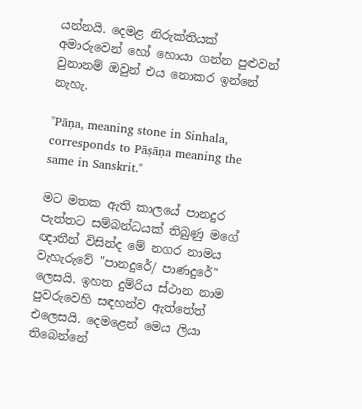යන්නයි. දෙමළ නිරුක්තියක් අමාරුවෙන් හෝ හොයා ගන්න පුළුවන් වුනානම් ඔවුන් එය නොකර ඉන්නේ නැහැ.

"Pāṇa, meaning stone in Sinhala, corresponds to Pāṣāṇa meaning the same in Sanskrit."

මට මතක ඇති කාලයේ පානදුර පැත්තට සම්බන්ධයක් තිබුණු මගේ ඥාතීන් විසින්ද මේ නගර නාමය වැහැරුවේ "පානදුරේ/ පාණදුරේ" ලෙසයි. ඉහත දුම්රිය ස්ථාන නාම පුවරුවෙහි සඳහන්ව ඇත්තේත් එලෙසයි. දෙමළෙන් මෙය ලියා තිබෙන්නේ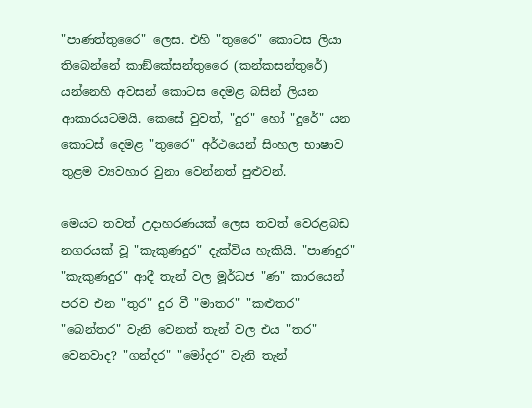"පාණත්තුරෛ" ලෙස. එහි "තුරෛ" කොටස ලියා තිබෙන්නේ කාඞ්කේසන්තුරෛ (කන්කසන්තුරේ) යන්නෙහි අවසන් කොටස දෙමළ බසින් ලියන ආකාරයටමයි. කෙසේ වුවත්, "දුර" හෝ "දුරේ" යන කොටස් දෙමළ "තුරෛ" අර්ථයෙන් සිංහල භාෂාව තුළම ව්‍යවහාර වුනා වෙන්නත් පුළුවන්.

මෙයට තවත් උදාහරණයක් ලෙස තවත් වෙරළබඩ නගරයක් වූ "කැකුණදුර" දැක්විය හැකියි. "පාණදුර" "කැකුණදුර" ආදී තැන් වල මූර්ධජ "ණ" කාරයෙන් පරව එන "තුර" දුර වී "මාතර" "කළුතර" "බෙන්තර" වැනි වෙනත් තැන් වල එය "තර" වෙනවාද? "ගන්දර" "මෝදර" වැනි තැන්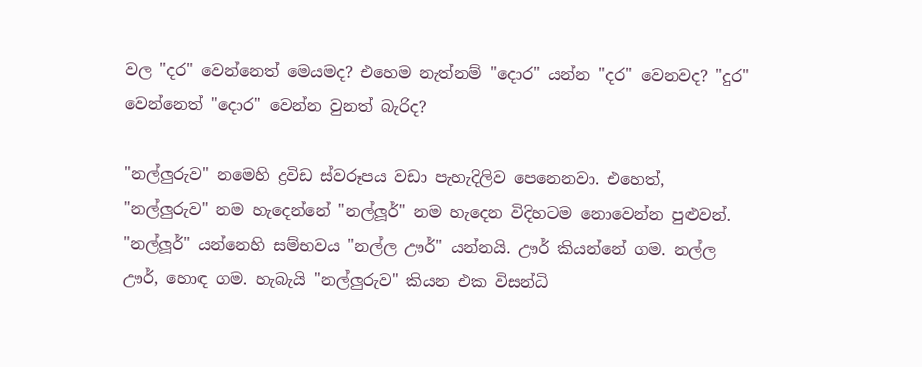වල "දර" වෙන්නෙත් මෙයමද? එහෙම නැත්නම් "දොර" යන්න "දර" වෙනවද? "දුර" වෙන්නෙත් "දොර" වෙන්න වුනත් බැරිද?

"නල්ලුරුව" නමෙහි ද්‍රවිඩ ස්වරූපය වඩා පැහැදිලිව පෙනෙනවා. එහෙත්, "නල්ලුරුව" නම හැදෙන්නේ "නල්ලූර්" නම හැදෙන විදිහටම නොවෙන්න පුළුවන්.  "නල්ලූර්" යන්නෙහි සම්භවය "නල්ල ඌර්" යන්නයි. ඌර් කියන්නේ ගම. නල්ල ඌර්, හොඳ ගම. හැබැයි "නල්ලුරුව" කියන එක විසන්ධි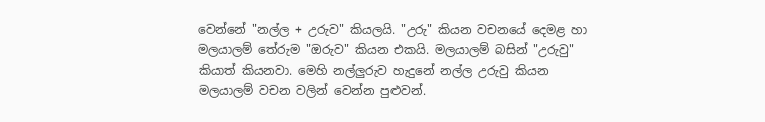වෙන්නේ "නල්ල + උරුව" කියලයි. "උරු" කියන වචනයේ දෙමළ හා මලයාලම් තේරුම "ඔරුව" කියන එකයි. මලයාලම් බසින් "උරුවු" කියාත් කියනවා. මෙහි නල්ලුරුව හැදුනේ නල්ල උරුවු කියන මලයාලම් වචන වලින් වෙන්න පුළුවන්.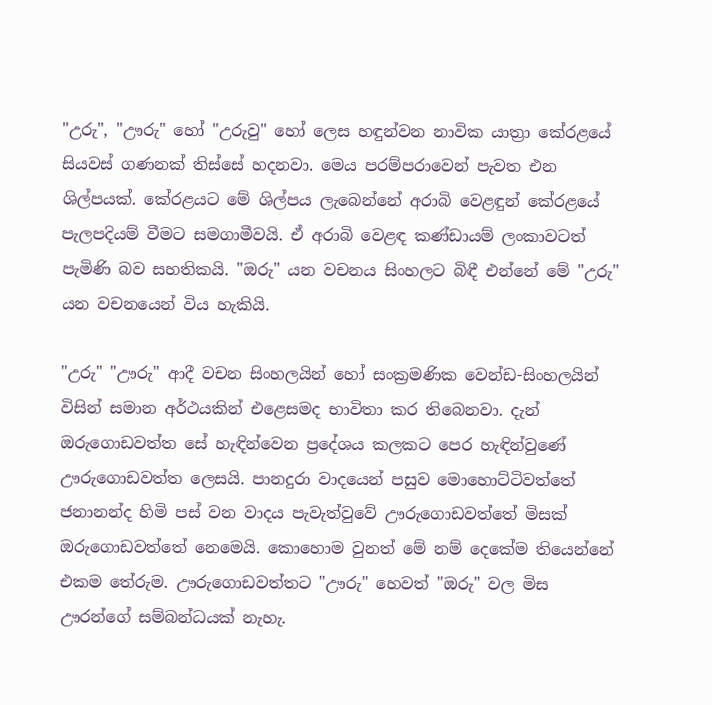"උරු", "ඌරු" හෝ "උරුවු" හෝ ලෙස හඳුන්වන නාවික යාත්‍රා කේරළයේ සියවස් ගණනක් තිස්සේ හදනවා. මෙය පරම්පරාවෙන් පැවත එන ශිල්පයක්. කේරළයට මේ ශිල්පය ලැබෙන්නේ අරාබි වෙළඳුන් කේරළයේ පැලපදියම් වීමට සමගාමීවයි. ඒ අරාබි වෙළඳ කණ්ඩායම් ලංකාවටත් පැමිණි බව සහතිකයි. "ඔරු" යන වචනය සිංහලට බිඳී එන්නේ මේ "උරු" යන වචනයෙන් විය හැකියි.

"උරු" "ඌරු" ආදී වචන සිංහලයින් හෝ සංක්‍රමණික වෙන්ඩ-සිංහලයින් විසින් සමාන අර්ථයකින් එළෙසමද භාවිතා කර තිබෙනවා. දැන් ඔරුගොඩවත්ත සේ හැඳින්වෙන ප්‍රදේශය කලකට පෙර හැඳින්වුණේ ඌරුගොඩවත්ත ලෙසයි. පානදුරා වාදයෙන් පසුව මොහොට්ටිවත්තේ ජනානන්ද හිමි පස් වන වාදය පැවැත්වුවේ ඌරුගොඩවත්තේ මිසක් ඔරුගොඩවත්තේ නෙමෙයි. කොහොම වුනත් මේ නම් දෙකේම තියෙන්නේ එකම තේරුම. ඌරුගොඩවත්තට "ඌරු" හෙවත් "ඔරු" වල මිස ඌරන්ගේ සම්බන්ධයක් නැහැ.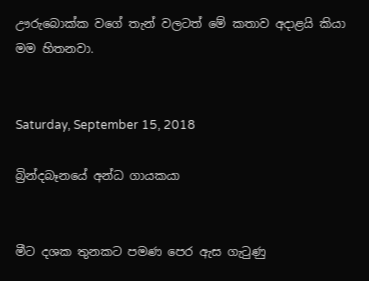ඌරුබොක්ක වගේ තැන් වලටත් මේ කතාව අදාළයි කියා මම හිතනවා.


Saturday, September 15, 2018

බ්‍රින්දබෑනයේ අන්ධ ගායකයා


මීට දශක තුනකට පමණ පෙර ඇස ගැටුණු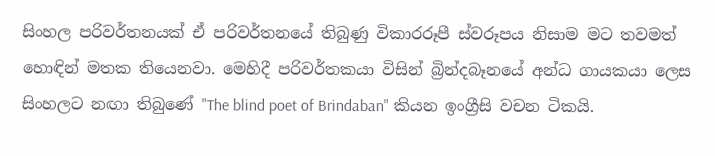සිංහල පරිවර්තනයක් ඒ පරිවර්තනයේ තිබුණු විකාරරූපී ස්වරූපය නිසාම මට තවමත් හොඳින් මතක තියෙනවා. මෙහිදී පරිවර්තකයා විසින් බ්‍රින්දබෑනයේ අන්ධ ගායකයා ලෙස සිංහලට නඟා තිබුණේ "The blind poet of Brindaban" කියන ඉංග්‍රීසි වචන ටිකයි.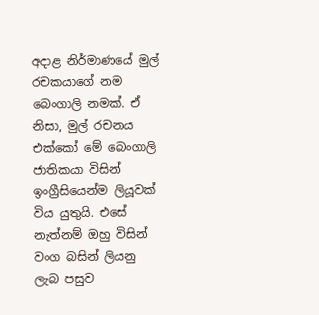අදාළ නිර්මාණයේ මුල් රචකයාගේ නම බෙංගාලි නමක්. ඒ නිසා, මුල් රචනය එක්කෝ මේ බෙංගාලි ජාතිකයා විසින් ඉංග්‍රීසියෙන්ම ලියූවක් විය යුතුයි. එසේ නැත්නම් ඔහු විසින් වංග බසින් ලියනු ලැබ පසුව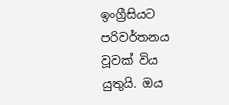ඉංග්‍රීසියට පරිවර්තනය වූවක් විය යුතුයි. ඔය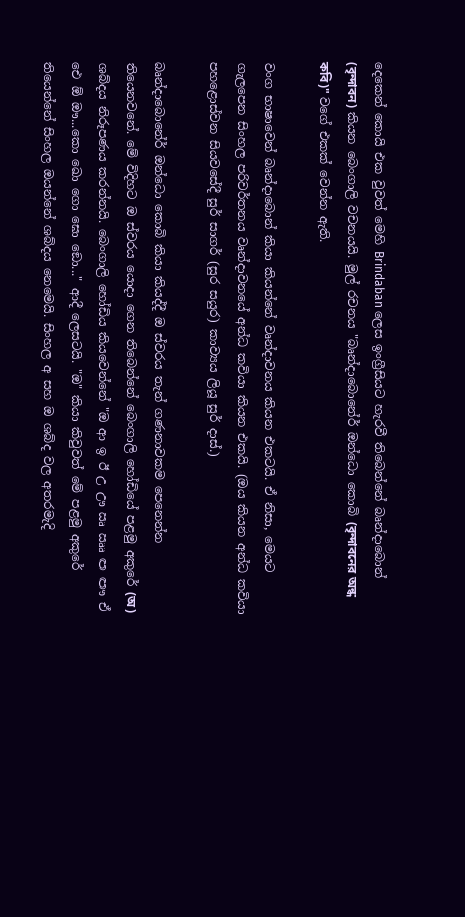දෙකෙන් කොයි එක වුවත් මෙහි Brindaban ලෙස ඉංග්‍රීසියට හැරවී තිබෙන්නේ බෘන්දාබොන් (বৃন্দাবন) කියන බෙංගාලි වචනයයි. මුල් රචනය "බෘන්දාබොනේර් ඔන්ධො කොබි (বৃন্দাবনের অন্ধ কবি)" වගේ එකක් වෙන්න ඇති.

වංග භාෂාවෙන් බෘන්දාබොන් කියා කියන්නේ වෘන්දාවනය කියන එකටයි. ඒ නිසා, මෙයට ගැලපෙන සිංහල පරිවර්තනය වෘන්දාවනයේ අන්ධ කවියා කියන එකයි. (ඔය කියන අන්ධ කවියා පහළොස්වන සියවසේදී සුර් සාගර් (සුර සයුර) කාව්‍යය ලියූ සුර් දාස්.)

බෘන්දාබොනේර් ඔන්ධො කොබි කියා කියද්දී ඔ ස්වරය තැන් ගණනාවකම පෙනෙන්න තියෙනවනේ. මේ විදිහට ඔ ස්වරය යොදා ගෙන තිබෙන්නේ බෙංගාලි හෝඩියේ පළමු අකුරේ (অ) ශබ්දය නිරූපණය කරන්නයි. බෙංගාලි හෝඩිය කියවෙන්නේ "ඔ ආ ඉ ඊ උ ඌ ඍ ඎ ඏ ඐ ඒ ඓ ඕ ඖ...කො ඛො ගො ඝො ඞො..." ආදී ලෙසටයි. "ඔ" කියා කිවුවත් මේ පළමු අකුරේ තියෙන්නේ සිංහල ඔයන්නේ ශබ්දය නෙමෙයි. සිංහල අ සහ ඔ ශබ්ද වල අතරමැදි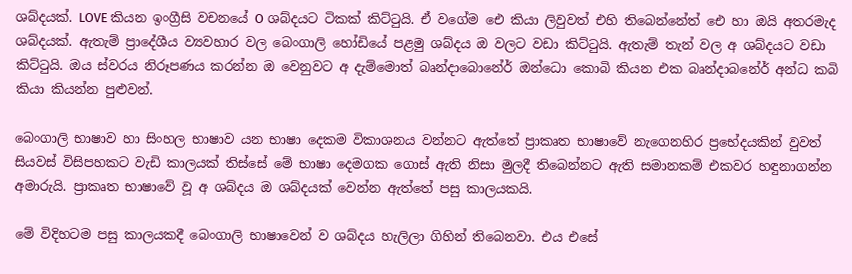ශබ්දයක්. LOVE කියන ඉංග්‍රීසි වචනයේ O ශබ්දයට ටිකක් කිට්ටුයි. ඒ වගේම ඓ කියා ලිවුවත් එහි තිබෙන්නේත් ඓ හා ඔයි අතරමැද ශබ්දයක්. ඇතැම් ප්‍රාදේශීය ව්‍යවහාර වල බෙංගාලි හෝඩියේ පළමු ශබ්දය ඔ වලට වඩා කිට්ටුයි. ඇතැම් තැන් වල අ ශබ්දයට වඩා කිට්ටුයි. ඔය ස්වරය නිරූපණය කරන්න ඔ වෙනුවට අ දැම්මොත් බෘන්දාබොනේර් ඔන්ධො කොබි කියන එක බෘන්දාබනේර් අන්ධ කබි කියා කියන්න පුළුවන්.

බෙංගාලි භාෂාව හා සිංහල භාෂාව යන භාෂා දෙකම විකාශනය වන්නට ඇත්තේ ප්‍රාකෘත භාෂාවේ නැගෙනහිර ප්‍රභේදයකින් වුවත් සියවස් විසිපහකට වැඩි කාලයක් තිස්සේ මේ භාෂා දෙමගක ගොස් ඇති නිසා මුලදී තිබෙන්නට ඇති සමානකම් එකවර හඳුනාගන්න අමාරුයි. ප්‍රාකෘත භාෂාවේ වූ අ ශබ්දය ඔ ශබ්දයක් වෙන්න ඇත්තේ පසු කාලයකයි.

මේ විදිහටම පසු කාලයකදී බෙංගාලි භාෂාවෙන් ව ශබ්දය හැලිලා ගිහින් තිබෙනවා. එය එසේ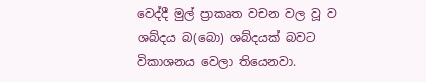වෙද්දී මුල් ප්‍රාකෘත වචන වල වූ ව ශබ්දය බ(බො) ශබ්දයක් බවට විකාශනය වෙලා තියෙනවා.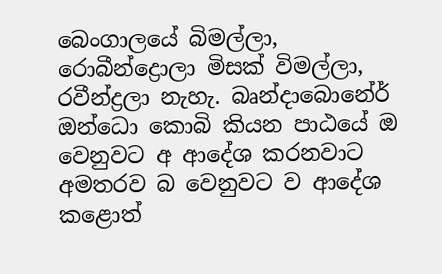බෙංගාලයේ බිමල්ලා, රොබීන්ද්‍රොලා මිසක් විමල්ලා, රවීන්ද්‍රලා නැහැ. බෘන්දාබොනේර් ඔන්ධො කොබි කියන පාඨයේ ඔ වෙනුවට අ ආදේශ කරනවාට අමතරව බ වෙනුවට ව ආදේශ කළොත්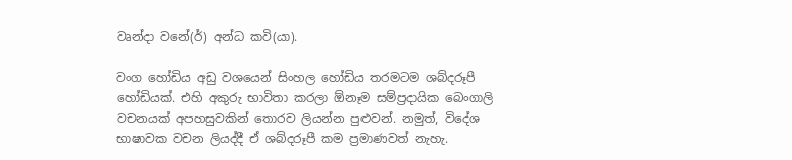වෘන්දා වනේ(ර්) අන්ධ කවි(යා).

වංග හෝඩිය අඩු වශයෙන් සිංහල හෝඩිය තරමටම ශබ්දරූපී හෝඩියක්. එහි අකුරු භාවිතා කරලා ඕනෑම සම්ප්‍රදායික බෙංගාලි වචනයක් අපහසුවකින් තොරව ලියන්න පුළුවන්. නමුත්, විදේශ භාෂාවක වචන ලියද්දී ඒ ශබ්දරූපී කම ප්‍රමාණවත් නැහැ.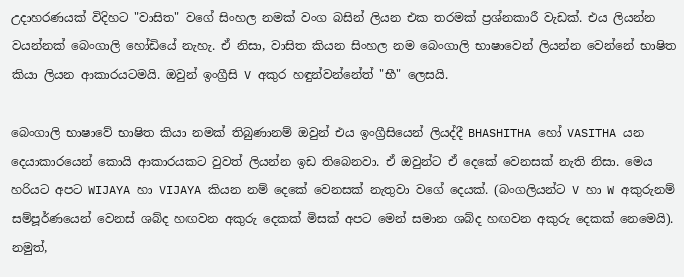උදාහරණයක් විදිහට "වාසිත" වගේ සිංහල නමක් වංග බසින් ලියන එක තරමක් ප්‍රශ්නකාරී වැඩක්. එය ලියන්න වයන්නක් බෙංගාලි හෝඩියේ නැහැ. ඒ නිසා, වාසිත කියන සිංහල නම බෙංගාලි භාෂාවෙන් ලියන්න වෙන්නේ භාෂිත කියා ලියන ආකාරයටමයි. ඔවුන් ඉංග්‍රීසි V අකුර හඳුන්වන්නේත් "භී" ලෙසයි.

බෙංගාලි භාෂාවේ භාෂිත කියා නමක් තිබුණානම් ඔවුන් එය ඉංග්‍රීසියෙන් ලියද්දී BHASHITHA හෝ VASITHA යන දෙයාකාරයෙන් කොයි ආකාරයකට වුවත් ලියන්න ඉඩ තිබෙනවා. ඒ ඔවුන්ට ඒ දෙකේ වෙනසක් නැති නිසා. මෙය හරියට අපට WIJAYA හා VIJAYA කියන නම් දෙකේ වෙනසක් නැතුවා වගේ දෙයක්. (බංගලියන්ට V හා W අකුරුනම් සම්පූර්ණයෙන් වෙනස් ශබ්ද හඟවන අකුරු දෙකක් මිසක් අපට මෙන් සමාන ශබ්ද හඟවන අකුරු දෙකක් නෙමෙයි). නමුත්,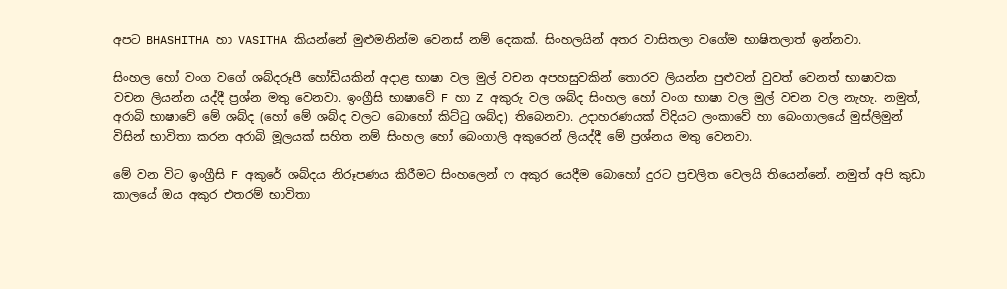අපට BHASHITHA හා VASITHA කියන්නේ මුළුමනින්ම වෙනස් නම් දෙකක්. සිංහලයින් අතර වාසිතලා වගේම භාෂිතලාත් ඉන්නවා.

සිංහල හෝ වංග වගේ ශබ්දරූපී හෝඩියකින් අදාළ භාෂා වල මුල් වචන අපහසුවකින් තොරව ලියන්න පුළුවන් වුවත් වෙනත් භාෂාවක වචන ලියන්න යද්දී ප්‍රශ්න මතු වෙනවා. ඉංග්‍රීසි භාෂාවේ F හා Z අකුරු වල ශබ්ද සිංහල හෝ වංග භාෂා වල මුල් වචන වල නැහැ. නමුත්, අරාබි භාෂාවේ මේ ශබ්ද (හෝ මේ ශබ්ද වලට බොහෝ කිට්ටු ශබ්ද) තිබෙනවා. උදාහරණයක් විදියට ලංකාවේ හා බෙංගාලයේ මුස්ලිමුන් විසින් භාවිතා කරන අරාබි මූලයක් සහිත නම් සිංහල හෝ බෙංගාලි අකුරෙන් ලියද්දී මේ ප්‍රශ්නය මතු වෙනවා.

මේ වන විට ඉංග්‍රීසි F අකුරේ ශබ්දය නිරූපණය කිරීමට සිංහලෙන් ෆ අකුර යෙදීම බොහෝ දුරට ප්‍රචලිත වෙලයි තියෙන්නේ. නමුත් අපි කුඩා කාලයේ ඔය අකුර එතරම් භාවිතා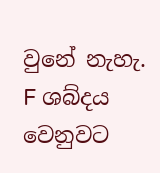වුනේ නැහැ. F ශබ්දය වෙනුවට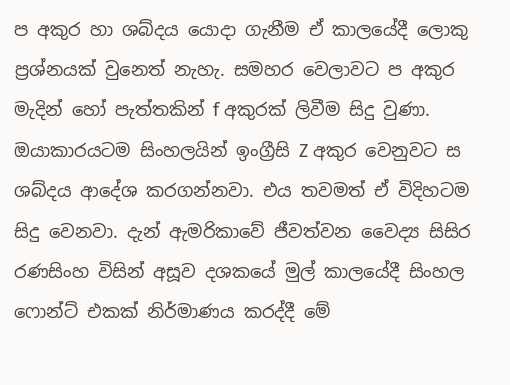ප අකුර හා ශබ්දය යොදා ගැනීම ඒ කාලයේදී ලොකු ප්‍රශ්නයක් වුනෙත් නැහැ. සමහර වෙලාවට ප අකුර මැදින් හෝ පැත්තකින් f අකුරක් ලිවීම සිදු වුණා. ඔයාකාරයටම සිංහලයින් ඉංග්‍රීසි Z අකුර වෙනුවට ස ශබ්දය ආදේශ කරගන්නවා. එය තවමත් ඒ විදිහටම සිදු වෙනවා. දැන් ඇමරිකාවේ ජීවත්වන වෛද්‍ය සිසිර රණසිංහ විසින් අසූව දශකයේ මුල් කාලයේදී සිංහල ෆොන්ට් එකක් නිර්මාණය කරද්දී මේ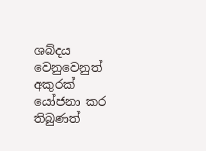ශබ්දය වෙනුවෙනුත් අකුරක් යෝජනා කර තිබුණත්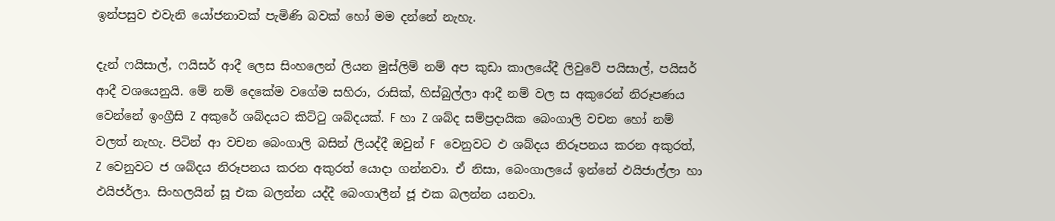ඉන්පසුව එවැනි යෝජනාවක් පැමිණි බවක් හෝ මම දන්නේ නැහැ.

දැන් ෆයිසාල්, ෆයිසර් ආදී ලෙස සිංහලෙන් ලියන මුස්ලිම් නම් අප කුඩා කාලයේදී ලිවුවේ පයිසාල්, පයිසර් ආදී වශයෙනුයි. මේ නම් දෙකේම වගේම සහිරා, රාසික්, හිස්බුල්ලා ආදී නම් වල ස අකුරෙන් නිරූපණය වෙන්නේ ඉංග්‍රීසි Z අකුරේ ශබ්දයට කිට්ටු ශබ්දයක්. F හා Z ශබ්ද සම්ප්‍රදායික බෙංගාලි වචන හෝ නම් වලත් නැහැ. පිටින් ආ වචන බෙංගාලි බසින් ලියද්දී ඔවුන් F  වෙනුවට ඵ ශබ්දය නිරූපනය කරන අකුරත්, Z වෙනුවට ජ ශබ්දය නිරූපනය කරන අකුරත් යොදා ගන්නවා. ඒ නිසා, බෙංගාලයේ ඉන්නේ ඵයිජාල්ලා හා ඵයිජර්ලා. සිංහලයින් සූ එක බලන්න යද්දී බෙංගාලීන් ජූ එක බලන්න යනවා.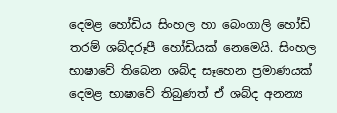දෙමළ හෝඩිය සිංහල හා බෙංගාලි හෝඩි තරම් ශබ්දරූපී හෝඩියක් නෙමෙයි. සිංහල භාෂාවේ තිබෙන ශබ්ද සෑහෙන ප්‍රමාණයක් දෙමළ භාෂාවේ තිබුණත් ඒ ශබ්ද අනන්‍ය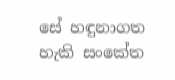සේ හඳුනාගත හැකි සංකේත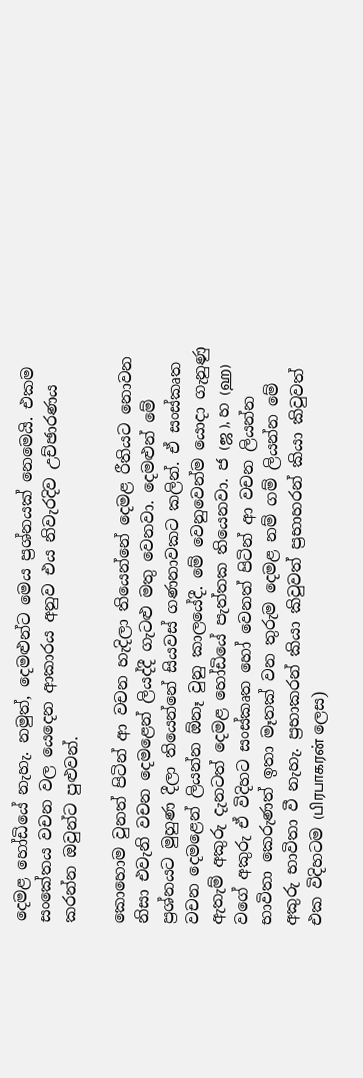දෙමළ හෝඩියේ නැහැ. නමුත්, දෙමළුන්ට මෙය ප්‍රශ්නයක් නෙමෙයි. එකම සංකේතය වචන වල යෙදෙන ආකාරය අනුව එය නිවැරදිව උච්ඡාරණය කරන්න ඔවුන්ට පුළුවන්.

කොහොම වුනත් පිටින් ආ වචන හැදිලා තියෙන්නේ දෙමළ රීතියට නොවන නිසා එවැනි වචන දෙමළෙන් ලියද්දී ගැටළු මතු වෙනවා. දෙමළුන් මේ ප්‍රශ්නයට මුහුණ දීලා තියෙන්නේ සියවස් ගණනාවකට කලින්. ඒ සංස්කෘත වචන දෙමළෙන් ලියන්න ඕනෑ වුනු කාලයේදී. මේ වෙනුවෙන්ම යොදා ගැනුණු ඇතැම් අකුරු දැනටත් දෙමළ හෝඩියේ පැත්තක තියෙනවා. ජ (ஜ ), හ (ஹ) වගේ අකුරු ඒ විදිහට සංස්කෘත හෝ වෙනත් පිටින් ආ වචන ලියන්න භාවිතා කෙරුණත් ඉතා මෑතක් වන තුරුම දෙමළ නම් ගම් ලියන්න මේ අකුරු භාවිතා වී නැහැ. ප්‍රභාකරන් කියා කිවුවත් ප්‍රභාහරන් කියා කිවුවත් එක විදිහටම (பிரபாகரன் ලෙස)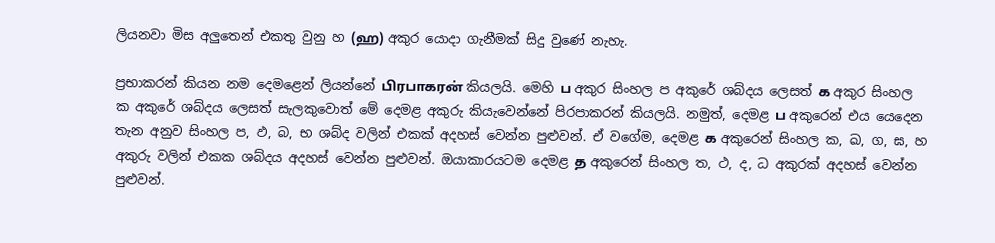ලියනවා මිස අලුතෙන් එකතු වුනු හ (ஹ) අකුර යොදා ගැනීමක් සිදු වුණේ නැහැ.

ප්‍රභාකරන් කියන නම දෙමළෙන් ලියන්නේ பிரபாகரன் කියලයි. මෙහි ப අකුර සිංහල ප අකුරේ ශබ්දය ලෙසත් க අකුර සිංහල  ක අකුරේ ශබ්දය ලෙසත් සැලකුවොත් මේ දෙමළ අකුරු කියැවෙන්නේ පිරපාකරන් කියලයි. නමුත්, දෙමළ ப අකුරෙන් එය යෙදෙන තැන අනුව සිංහල ප, ඵ, බ, භ ශබ්ද වලින් එකක් අදහස් වෙන්න පුළුවන්. ඒ වගේම, දෙමළ க අකුරෙන් සිංහල ක, ඛ, ග, ඝ, හ අකුරු වලින් එකක ශබ්දය අදහස් වෙන්න පුළුවන්. ඔයාකාරයටම දෙමළ த අකුරෙන් සිංහල ත, ථ, ද, ධ අකුරක් අදහස් වෙන්න පුළුවන්.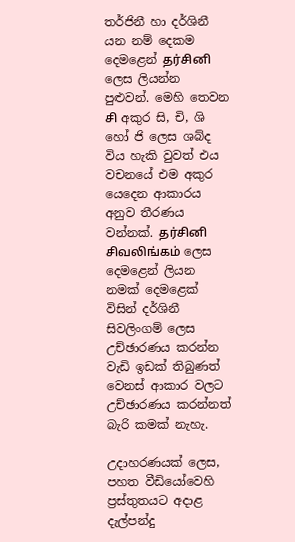තර්ජිනී හා දර්ශිනී යන නම් දෙකම දෙමළෙන් தர்சினி ලෙස ලියන්න පුළුවන්. මෙහි තෙවන சி අකුර සි, චි, ශි හෝ ජි ලෙස ශබ්ද විය හැකි වුවත් එය වචනයේ එම අකුර යෙදෙන ආකාරය අනුව තීරණය වන්නක්. தர்சினி சிவலிங்கம் ලෙස දෙමළෙන් ලියන නමක් දෙමළෙක් විසින් දර්ශිනී සිවලිංගම් ලෙස උච්ඡාරණය කරන්න වැඩි ඉඩක් තිබුණත් වෙනස් ආකාර වලට උච්ඡාරණය කරන්නත් බැරි කමක් නැහැ.

උදාහරණයක් ලෙස, පහත වීඩියෝවෙහි ප්‍රස්තුතයට අදාළ දැල්පන්දු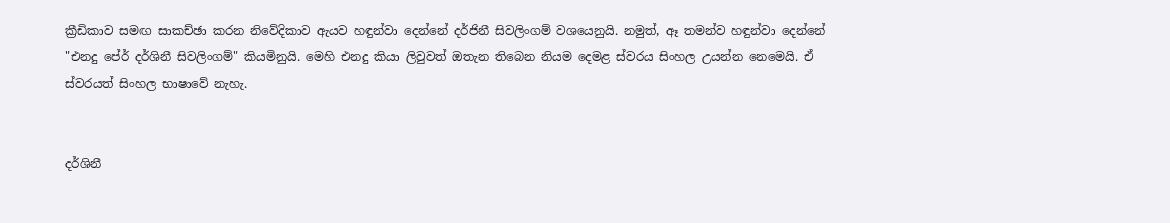ක්‍රීඩිකාව සමඟ සාකච්ඡා කරන නිවේදිකාව ඇයව හඳුන්වා දෙන්නේ දර්ජිනී සිවලිංගම් වශයෙනුයි. නමුත්, ඈ තමන්ව හඳුන්වා දෙන්නේ "එනදු පේර් දර්ශිනී සිවලිංගම්" කියමිනුයි. මෙහි එනදු කියා ලිවුවත් ඔතැන තිබෙන නියම දෙමළ ස්වරය සිංහල උයන්න නෙමෙයි. ඒ ස්වරයත් සිංහල භාෂාවේ නැහැ.


දර්ශිනී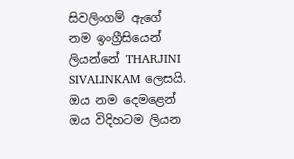සිවලිංගම් ඇගේ නම ඉංග්‍රීසියෙන් ලියන්නේ THARJINI SIVALINKAM ලෙසයි. ඔය නම දෙමළෙන් ඔය විදිහටම ලියන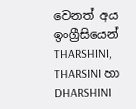වෙනත් අය ඉංග්‍රීසියෙන් THARSHINI, THARSINI හා DHARSHINI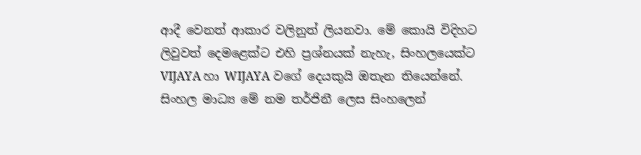ආදී වෙනත් ආකාර වලිනුත් ලියනවා. මේ කොයි විදිහට ලිවුවත් දෙමළෙක්ට එහි ප්‍රශ්නයක් නැහැ, සිංහලයෙක්ට VIJAYA හා WIJAYA වගේ දෙයකුයි ඔතැන තියෙන්නේ. සිංහල මාධ්‍ය මේ නම තර්ජිනී ලෙස සිංහලෙන්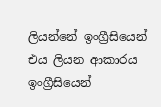ලියන්නේ ඉංග්‍රීසියෙන් එය ලියන ආකාරය ඉංග්‍රීසියෙන්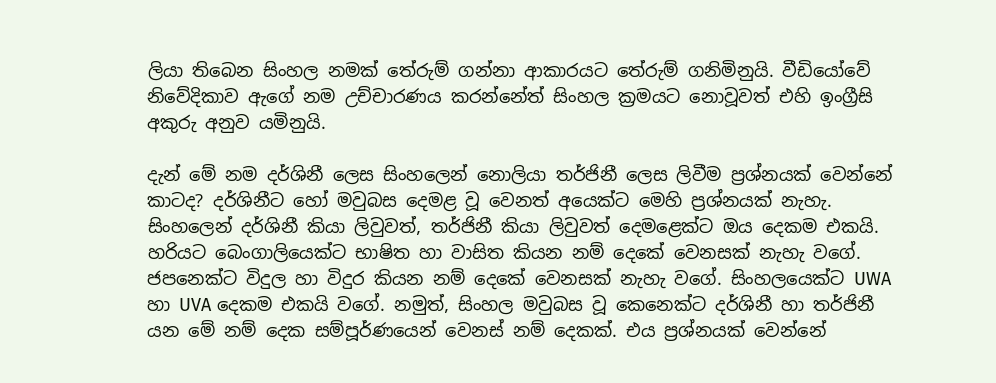ලියා තිබෙන සිංහල නමක් තේරුම් ගන්නා ආකාරයට තේරුම් ගනිමිනුයි. වීඩියෝවේ නිවේදිකාව ඇගේ නම උච්චාරණය කරන්නේත් සිංහල ක්‍රමයට නොවූවත් එහි ඉංග්‍රීසි අකුරු අනුව යමිනුයි.

දැන් මේ නම දර්ශිනී ලෙස සිංහලෙන් නොලියා තර්ජිනී ලෙස ලිවීම ප්‍රශ්නයක් වෙන්නේ කාටද? දර්ශිනීට හෝ මවුබස දෙමළ වූ වෙනත් අයෙක්ට මෙහි ප්‍රශ්නයක් නැහැ. සිංහලෙන් දර්ශිනී කියා ලිවුවත්, තර්ජිනී කියා ලිවුවත් දෙමළෙක්ට ඔය දෙකම එකයි. හරියට බෙංගාලියෙක්ට භාෂිත හා වාසිත කියන නම් දෙකේ වෙනසක් නැහැ වගේ. ජපනෙක්ට විදුල හා විදුර කියන නම් දෙකේ වෙනසක් නැහැ වගේ. සිංහලයෙක්ට UWA හා UVA දෙකම එකයි වගේ. නමුත්, සිංහල මවුබස වූ කෙනෙක්ට දර්ශිනී හා තර්ජිනී යන මේ නම් දෙක සම්පූර්ණයෙන් වෙනස් නම් දෙකක්. එය ප්‍රශ්නයක් වෙන්නේ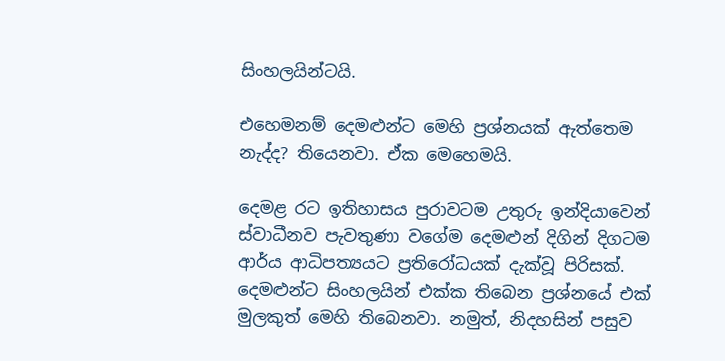සිංහලයින්ටයි.

එහෙමනම් දෙමළුන්ට මෙහි ප්‍රශ්නයක් ඇත්තෙම නැද්ද? තියෙනවා. ඒක මෙහෙමයි.

දෙමළ රට ඉතිහාසය පුරාවටම උතුරු ඉන්දියාවෙන් ස්වාධීනව පැවතුණා වගේම දෙමළුන් දිගින් දිගටම ආර්ය ආධිපත්‍යයට ප්‍රතිරෝධයක් දැක්වූ පිරිසක්. දෙමළුන්ට සිංහලයින් එක්ක තිබෙන ප්‍රශ්නයේ එක් මුලකුත් මෙහි තිබෙනවා. නමුත්, නිදහසින් පසුව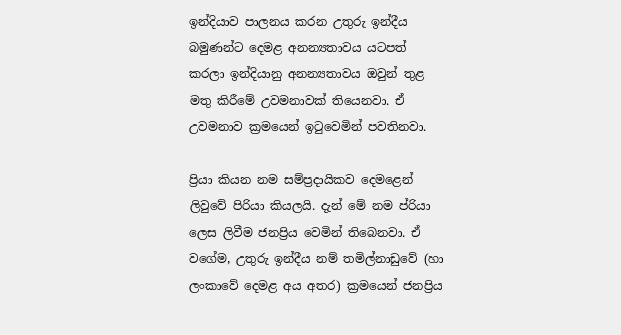ඉන්දියාව පාලනය කරන උතුරු ඉන්දීය බමුණන්ට දෙමළ අනන්‍යතාවය යටපත් කරලා ඉන්දියානු අනන්‍යතාවය ඔවුන් තුළ මතු කිරීමේ උවමනාවක් තියෙනවා. ඒ උවමනාව ක්‍රමයෙන් ඉටුවෙමින් පවතිනවා.

ප්‍රියා කියන නම සම්ප්‍රදායිකව දෙමළෙන් ලිවුවේ පිරියා කියලයි. දැන් මේ නම ප්රියා ලෙස ලිවීම ජනප්‍රිය වෙමින් තිබෙනවා. ඒ වගේම, උතුරු ඉන්දීය නම් තමිල්නාඩුවේ (හා ලංකාවේ දෙමළ අය අතර) ක්‍රමයෙන් ජනප්‍රිය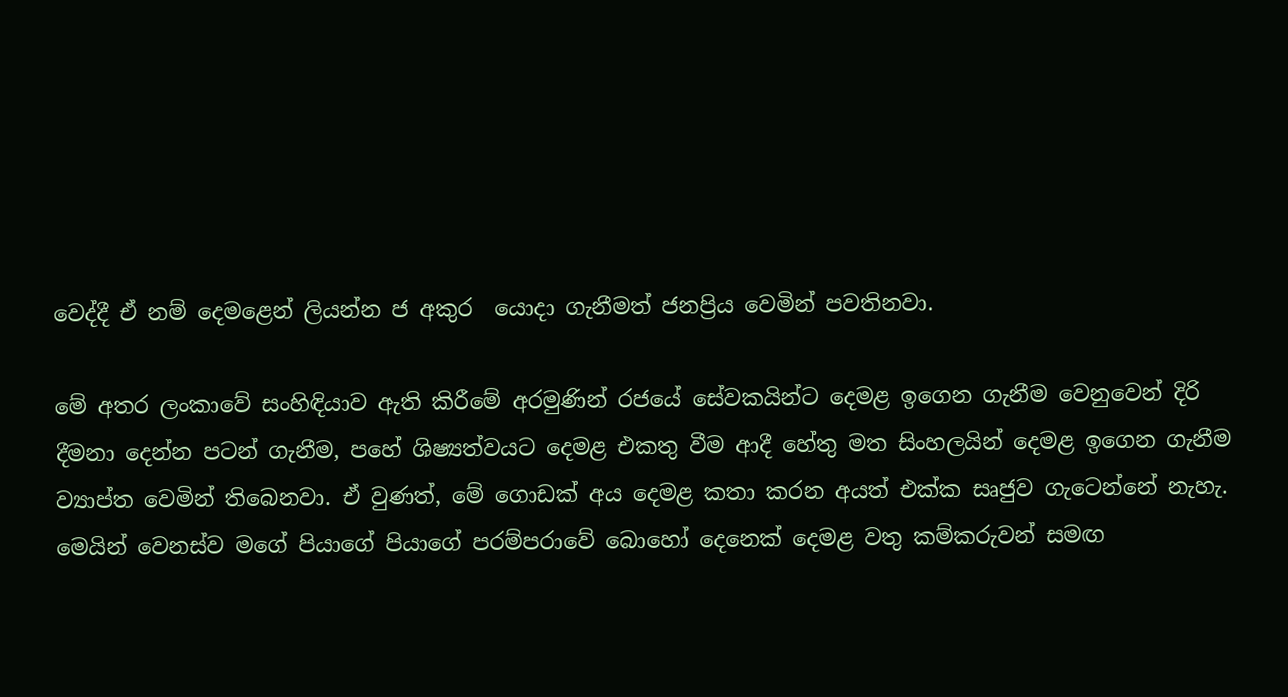වෙද්දී ඒ නම් දෙමළෙන් ලියන්න ජ අකුර  යොදා ගැනීමත් ජනප්‍රිය වෙමින් පවතිනවා.

මේ අතර ලංකාවේ සංහිඳියාව ඇති කිරීමේ අරමුණින් රජයේ සේවකයින්ට දෙමළ ඉගෙන ගැනීම වෙනුවෙන් දිරි දීමනා දෙන්න පටන් ගැනීම, පහේ ශිෂ්‍යත්වයට දෙමළ එකතු වීම ආදී හේතු මත සිංහලයින් දෙමළ ඉගෙන ගැනීම ව්‍යාප්ත වෙමින් තිබෙනවා. ඒ වුණත්, මේ ගොඩක් අය දෙමළ කතා කරන අයත් එක්ක සෘජුව ගැටෙන්නේ නැහැ. මෙයින් වෙනස්ව මගේ පියාගේ පියාගේ පරම්පරාවේ බොහෝ දෙනෙක් දෙමළ වතු කම්කරුවන් සමඟ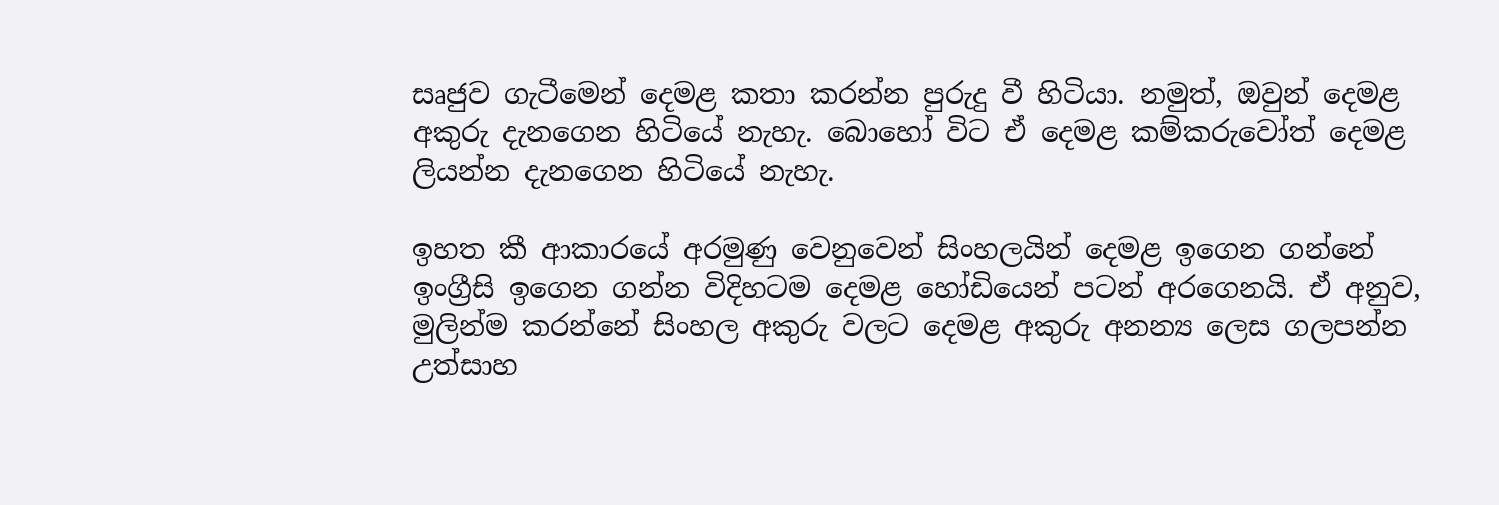සෘජුව ගැටීමෙන් දෙමළ කතා කරන්න පුරුදු වී හිටියා. නමුත්, ඔවුන් දෙමළ අකුරු දැනගෙන හිටියේ නැහැ. බොහෝ විට ඒ දෙමළ කම්කරුවෝත් දෙමළ ලියන්න දැනගෙන හිටියේ නැහැ.

ඉහත කී ආකාරයේ අරමුණු වෙනුවෙන් සිංහලයින් දෙමළ ඉගෙන ගන්නේ ඉංග්‍රීසි ඉගෙන ගන්න විදිහටම දෙමළ හෝඩියෙන් පටන් අරගෙනයි. ඒ අනුව, මුලින්ම කරන්නේ සිංහල අකුරු වලට දෙමළ අකුරු අනන්‍ය ලෙස ගලපන්න උත්සාහ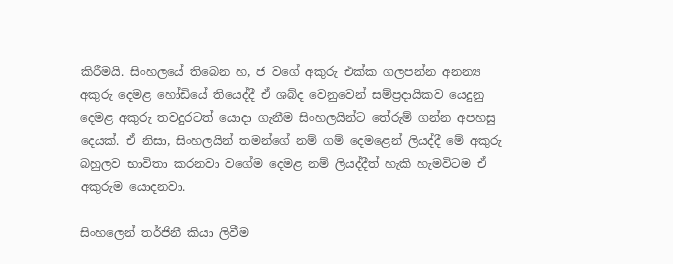කිරීමයි. සිංහලයේ තිබෙන හ, ජ වගේ අකුරු එක්ක ගලපන්න අනන්‍ය අකුරු දෙමළ හෝඩියේ තියෙද්දී ඒ ශබ්ද වෙනුවෙන් සම්ප්‍රදායිකව යෙදුනු දෙමළ අකුරු තවදුරටත් යොදා ගැනීම සිංහලයින්ට තේරුම් ගන්න අපහසු දෙයක්. ඒ නිසා, සිංහලයින් තමන්ගේ නම් ගම් දෙමළෙන් ලියද්දී මේ අකුරු බහුලව භාවිතා කරනවා වගේම දෙමළ නම් ලියද්දීත් හැකි හැමවිටම ඒ අකුරුම යොදනවා.

සිංහලෙන් තර්ජිනී කියා ලිවීම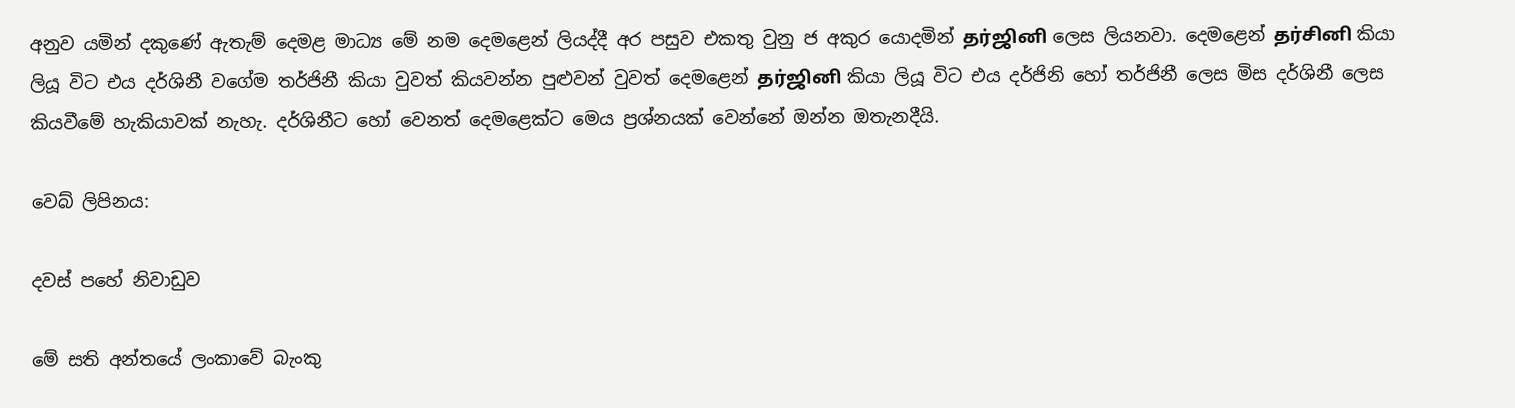අනුව යමින් දකුණේ ඇතැම් දෙමළ මාධ්‍ය මේ නම දෙමළෙන් ලියද්දී අර පසුව එකතු වුනු ජ අකුර යොදමින් தர்ஜினி ලෙස ලියනවා. දෙමළෙන් தர்சினி කියා ලියූ විට එය දර්ශිනී වගේම තර්ජිනී කියා වුවත් කියවන්න පුළුවන් වුවත් දෙමළෙන් தர்ஜினி කියා ලියූ විට එය දර්ජිනි හෝ තර්ජිනී ලෙස මිස දර්ශිනී ලෙස කියවීමේ හැකියාවක් නැහැ. දර්ශිනීට හෝ වෙනත් දෙමළෙක්ට මෙය ප්‍රශ්නයක් වෙන්නේ ඔන්න ඔතැනදීයි.

වෙබ් ලිපිනය:

දවස් පහේ නිවාඩුව

මේ සති අන්තයේ ලංකාවේ බැංකු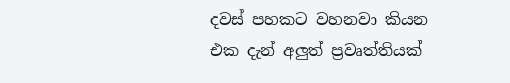දවස් පහකට වහනවා කියන එක දැන් අලුත් ප්‍රවෘත්තියක්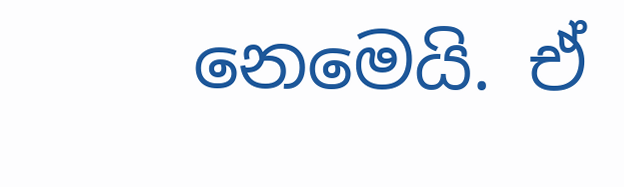නෙමෙයි. ඒ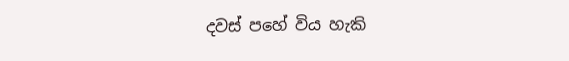දවස් පහේ විය හැකි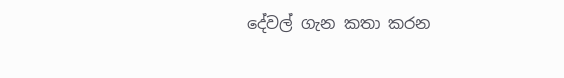දේවල් ගැන කතා කරන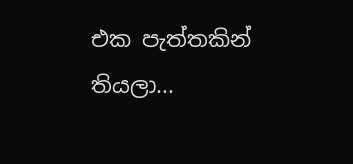එක පැත්තකින් තියලා...